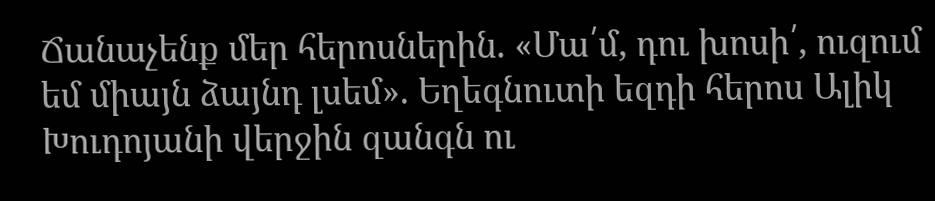Ճանաչենք մեր հերոսներին. «Մա՛մ, դու խոսի՛, ուզում եմ միայն ձայնդ լսեմ». Եղեգնուտի եզդի հերոս Ալիկ Խուդոյանի վերջին զանգն ու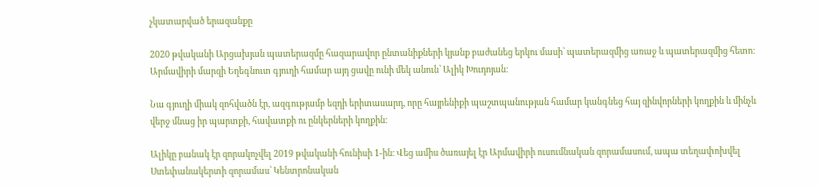չկատարված երազանքը

2020 թվականի Արցախյան պատերազմը հազարավոր ընտանիքների կյանք բաժանեց երկու մասի՝ պատերազմից առաջ և պատերազմից հետո։ Արմավիրի մարզի Եղեգնուտ գյուղի համար այդ ցավը ունի մեկ անուն՝ Ալիկ Խուդոյան։

Նա գյուղի միակ զոհվածն էր, ազգությամբ եզդի երիտասարդ, որը հայրենիքի պաշտպանության համար կանգնեց հայ զինվորների կողքին և մինչև վերջ մնաց իր պարտքի, հավատքի ու ընկերների կողքին։

Ալիկը բանակ էր զորակոչվել 2019 թվականի հունիսի 1-ին։ Վեց ամիս ծառայել էր Արմավիրի ուսումնական զորամասում, ապա տեղափոխվել Ստեփանակերտի զորամաս՝ Կենտրոնական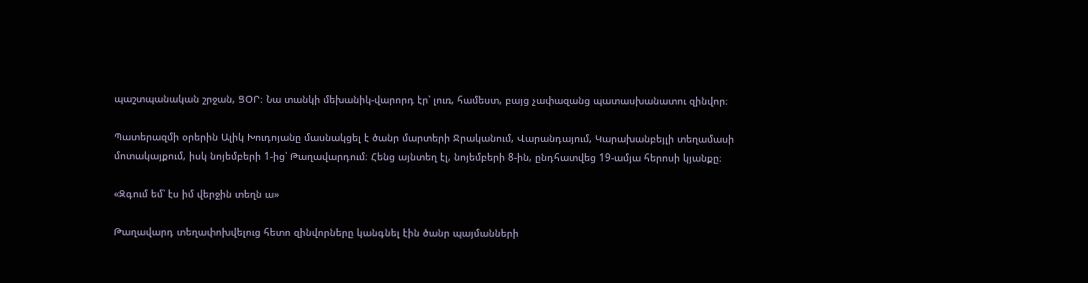պաշտպանական շրջան, ՑՕՐ։ Նա տանկի մեխանիկ-վարորդ էր՝ լուռ, համեստ, բայց չափազանց պատասխանատու զինվոր։

Պատերազմի օրերին Ալիկ Խուդոյանը մասնակցել է ծանր մարտերի Ջրականում, Վարանդայում, Կարախանբեյլի տեղամասի մոտակայքում, իսկ նոյեմբերի 1-ից՝ Թաղավարդում։ Հենց այնտեղ էլ, նոյեմբերի 8-ին, ընդհատվեց 19-ամյա հերոսի կյանքը։

«Զգում եմ՝ էս իմ վերջին տեղն ա»

Թաղավարդ տեղափոխվելուց հետո զինվորները կանգնել էին ծանր պայմանների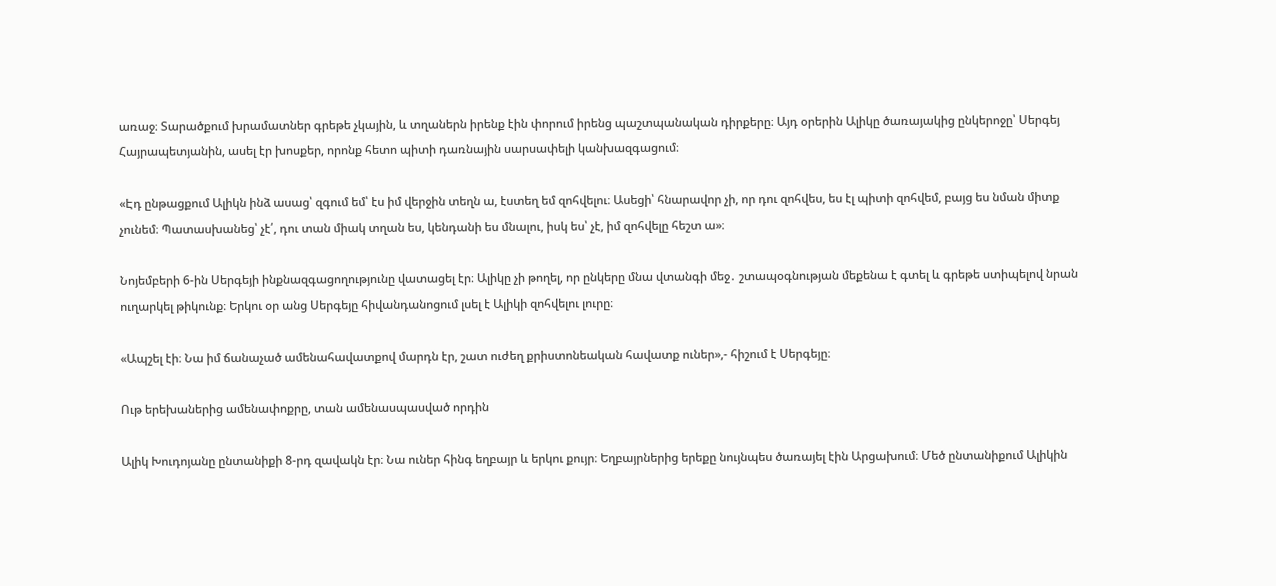առաջ։ Տարածքում խրամատներ գրեթե չկային, և տղաներն իրենք էին փորում իրենց պաշտպանական դիրքերը։ Այդ օրերին Ալիկը ծառայակից ընկերոջը՝ Սերգեյ Հայրապետյանին, ասել էր խոսքեր, որոնք հետո պիտի դառնային սարսափելի կանխազգացում։

«Էդ ընթացքում Ալիկն ինձ ասաց՝ զգում եմ՝ էս իմ վերջին տեղն ա, էստեղ եմ զոհվելու։ Ասեցի՝ հնարավոր չի, որ դու զոհվես, ես էլ պիտի զոհվեմ, բայց ես նման միտք չունեմ։ Պատասխանեց՝ չէ՛, դու տան միակ տղան ես, կենդանի ես մնալու, իսկ ես՝ չէ, իմ զոհվելը հեշտ ա»։

Նոյեմբերի 6-ին Սերգեյի ինքնազգացողությունը վատացել էր։ Ալիկը չի թողել, որ ընկերը մնա վտանգի մեջ․ շտապօգնության մեքենա է գտել և գրեթե ստիպելով նրան ուղարկել թիկունք։ Երկու օր անց Սերգեյը հիվանդանոցում լսել է Ալիկի զոհվելու լուրը։

«Ապշել էի։ Նա իմ ճանաչած ամենահավատքով մարդն էր, շատ ուժեղ քրիստոնեական հավատք ուներ»,- հիշում է Սերգեյը։

Ութ երեխաներից ամենափոքրը, տան ամենասպասված որդին

Ալիկ Խուդոյանը ընտանիքի 8-րդ զավակն էր։ Նա ուներ հինգ եղբայր և երկու քույր։ Եղբայրներից երեքը նույնպես ծառայել էին Արցախում։ Մեծ ընտանիքում Ալիկին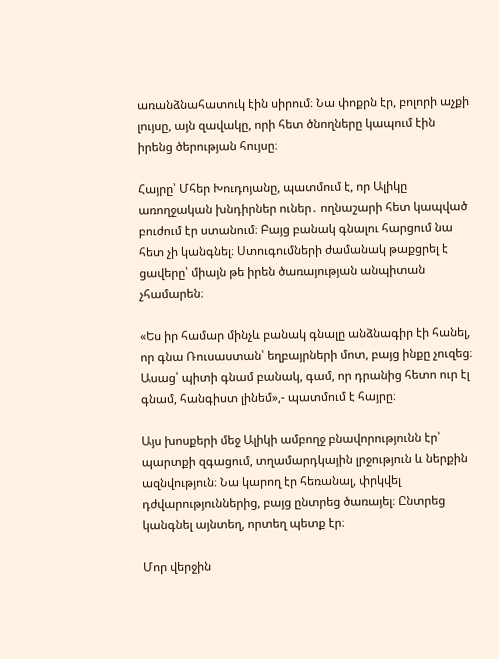առանձնահատուկ էին սիրում։ Նա փոքրն էր, բոլորի աչքի լույսը, այն զավակը, որի հետ ծնողները կապում էին իրենց ծերության հույսը։

Հայրը՝ Մհեր Խուդոյանը, պատմում է, որ Ալիկը առողջական խնդիրներ ուներ․ ողնաշարի հետ կապված բուժում էր ստանում։ Բայց բանակ գնալու հարցում նա հետ չի կանգնել։ Ստուգումների ժամանակ թաքցրել է ցավերը՝ միայն թե իրեն ծառայության անպիտան չհամարեն։

«Ես իր համար մինչև բանակ գնալը անձնագիր էի հանել, որ գնա Ռուսաստան՝ եղբայրների մոտ, բայց ինքը չուզեց։ Ասաց՝ պիտի գնամ բանակ, գամ, որ դրանից հետո ուր էլ գնամ, հանգիստ լինեմ»,- պատմում է հայրը։

Այս խոսքերի մեջ Ալիկի ամբողջ բնավորությունն էր՝ պարտքի զգացում, տղամարդկային լրջություն և ներքին ազնվություն։ Նա կարող էր հեռանալ, փրկվել դժվարություններից, բայց ընտրեց ծառայել։ Ընտրեց կանգնել այնտեղ, որտեղ պետք էր։

Մոր վերջին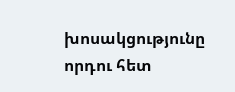խոսակցությունը որդու հետ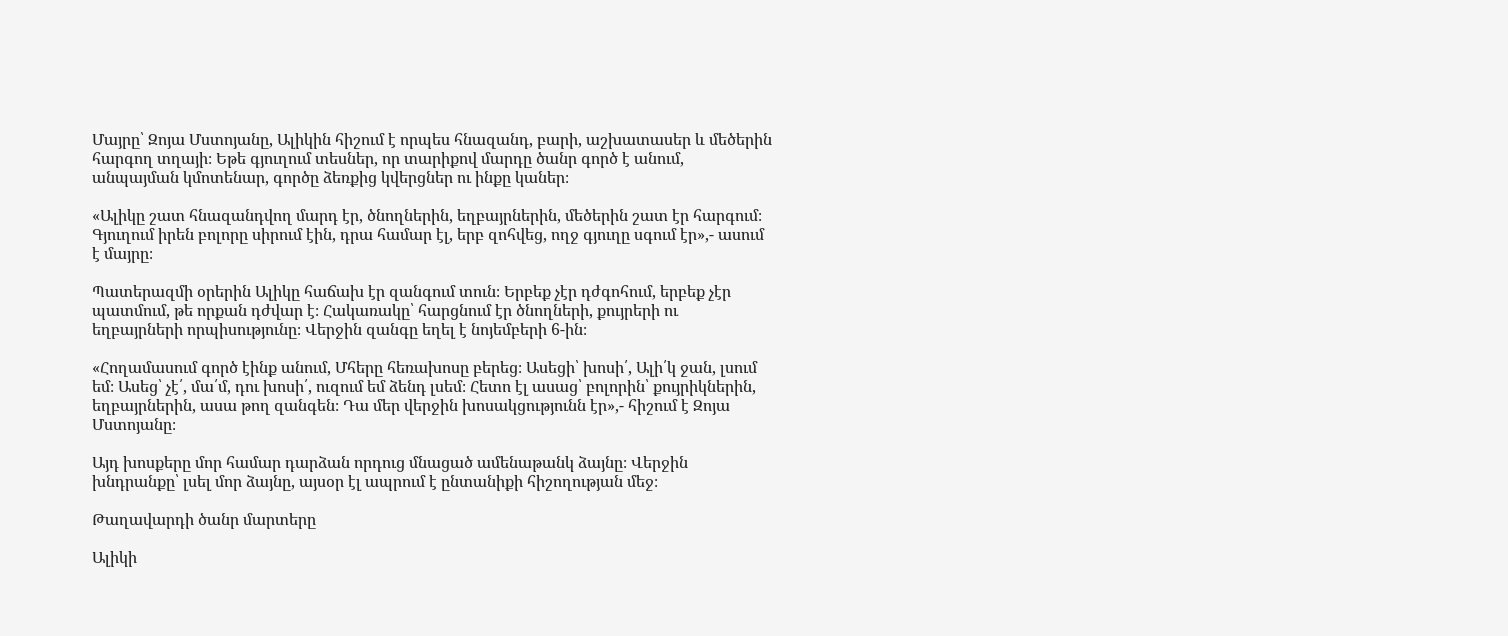Մայրը՝ Զոյա Մստոյանը, Ալիկին հիշում է որպես հնազանդ, բարի, աշխատասեր և մեծերին հարգող տղայի։ Եթե գյուղում տեսներ, որ տարիքով մարդը ծանր գործ է անում, անպայման կմոտենար, գործը ձեռքից կվերցներ ու ինքը կաներ։

«Ալիկը շատ հնազանդվող մարդ էր, ծնողներին, եղբայրներին, մեծերին շատ էր հարգում։ Գյուղում իրեն բոլորը սիրում էին, դրա համար էլ, երբ զոհվեց, ողջ գյուղը սգում էր»,- ասում է մայրը։

Պատերազմի օրերին Ալիկը հաճախ էր զանգում տուն։ Երբեք չէր դժգոհում, երբեք չէր պատմում, թե որքան դժվար է։ Հակառակը՝ հարցնում էր ծնողների, քույրերի ու եղբայրների որպիսությունը։ Վերջին զանգը եղել է նոյեմբերի 6-ին։

«Հողամասում գործ էինք անում, Մհերը հեռախոսը բերեց։ Ասեցի՝ խոսի՛, Ալի՛կ ջան, լսում եմ։ Ասեց՝ չէ՛, մա՛մ, դու խոսի՛, ուզում եմ ձենդ լսեմ։ Հետո էլ ասաց՝ բոլորին՝ քույրիկներին, եղբայրներին, ասա թող զանգեն։ Դա մեր վերջին խոսակցությունն էր»,- հիշում է Զոյա Մստոյանը։

Այդ խոսքերը մոր համար դարձան որդուց մնացած ամենաթանկ ձայնը։ Վերջին խնդրանքը՝ լսել մոր ձայնը, այսօր էլ ապրում է ընտանիքի հիշողության մեջ։

Թաղավարդի ծանր մարտերը

Ալիկի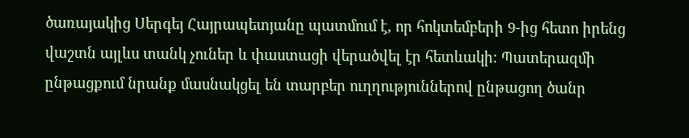ծառայակից Սերգեյ Հայրապետյանը պատմում է, որ հոկտեմբերի 9-ից հետո իրենց վաշտն այլևս տանկ չուներ և փաստացի վերածվել էր հետևակի։ Պատերազմի ընթացքում նրանք մասնակցել են տարբեր ուղղություններով ընթացող ծանր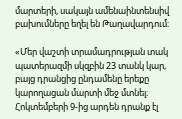մարտերի, սակայն ամենաինտենսիվ բախումները եղել են Թաղավարդում։

«Մեր վաշտի տրամադրության տակ պատերազմի սկզբին 23 տանկ կար, բայց դրանցից ընդամենը երեքը կարողացան մարտի մեջ մտնել։ Հոկտեմբերի 9-ից արդեն դրանք էլ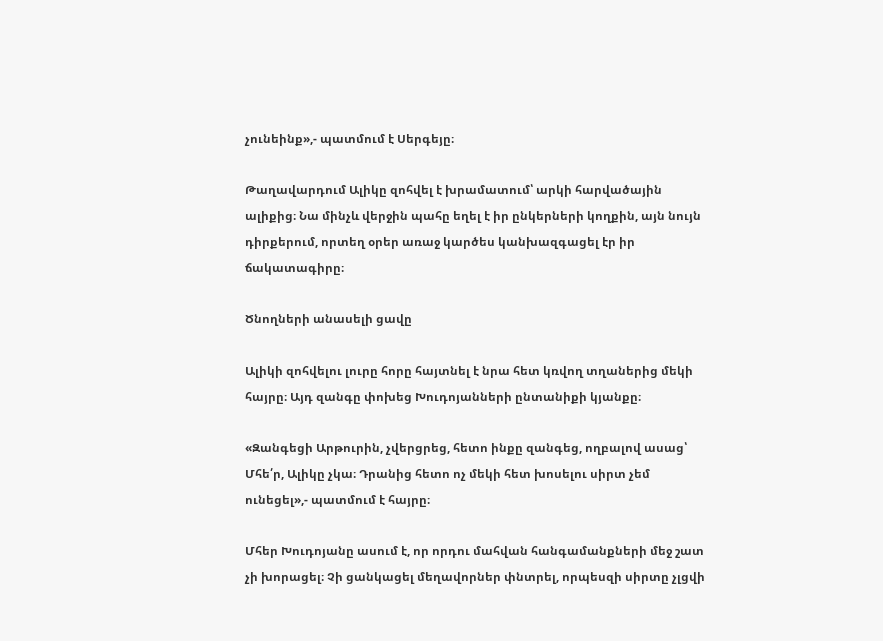չունեինք»,- պատմում է Սերգեյը։

Թաղավարդում Ալիկը զոհվել է խրամատում՝ արկի հարվածային ալիքից։ Նա մինչև վերջին պահը եղել է իր ընկերների կողքին, այն նույն դիրքերում, որտեղ օրեր առաջ կարծես կանխազգացել էր իր ճակատագիրը։

Ծնողների անասելի ցավը

Ալիկի զոհվելու լուրը հորը հայտնել է նրա հետ կռվող տղաներից մեկի հայրը։ Այդ զանգը փոխեց Խուդոյանների ընտանիքի կյանքը։

«Զանգեցի Արթուրին, չվերցրեց, հետո ինքը զանգեց, ողբալով ասաց՝ Մհե՛ր, Ալիկը չկա։ Դրանից հետո ոչ մեկի հետ խոսելու սիրտ չեմ ունեցել»,- պատմում է հայրը։

Մհեր Խուդոյանը ասում է, որ որդու մահվան հանգամանքների մեջ շատ չի խորացել։ Չի ցանկացել մեղավորներ փնտրել, որպեսզի սիրտը չլցվի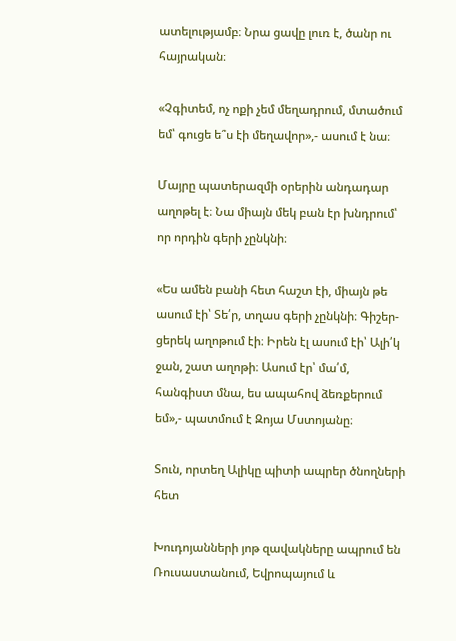ատելությամբ։ Նրա ցավը լուռ է, ծանր ու հայրական։

«Չգիտեմ, ոչ ոքի չեմ մեղադրում, մտածում եմ՝ գուցե ե՞ս էի մեղավոր»,- ասում է նա։

Մայրը պատերազմի օրերին անդադար աղոթել է։ Նա միայն մեկ բան էր խնդրում՝ որ որդին գերի չընկնի։

«Ես ամեն բանի հետ հաշտ էի, միայն թե ասում էի՝ Տե՛ր, տղաս գերի չընկնի։ Գիշեր-ցերեկ աղոթում էի։ Իրեն էլ ասում էի՝ Ալի՛կ ջան, շատ աղոթի։ Ասում էր՝ մա՛մ, հանգիստ մնա, ես ապահով ձեռքերում եմ»,- պատմում է Զոյա Մստոյանը։

Տուն, որտեղ Ալիկը պիտի ապրեր ծնողների հետ

Խուդոյանների յոթ զավակները ապրում են Ռուսաստանում, Եվրոպայում և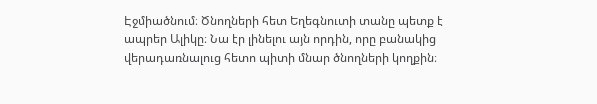Էջմիածնում։ Ծնողների հետ Եղեգնուտի տանը պետք է ապրեր Ալիկը։ Նա էր լինելու այն որդին, որը բանակից վերադառնալուց հետո պիտի մնար ծնողների կողքին։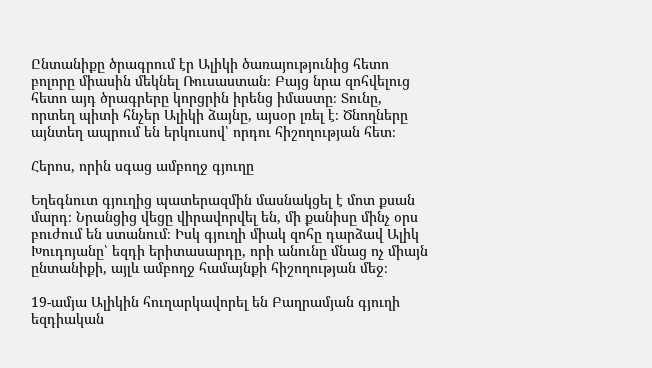Ընտանիքը ծրագրում էր Ալիկի ծառայությունից հետո բոլորը միասին մեկնել Ռուսաստան։ Բայց նրա զոհվելուց հետո այդ ծրագրերը կորցրին իրենց իմաստը։ Տունը, որտեղ պիտի հնչեր Ալիկի ձայնը, այսօր լռել է։ Ծնողները այնտեղ ապրում են երկուսով՝ որդու հիշողության հետ։

Հերոս, որին սգաց ամբողջ գյուղը

Եղեգնուտ գյուղից պատերազմին մասնակցել է մոտ քսան մարդ։ Նրանցից վեցը վիրավորվել են, մի քանիսը մինչ օրս բուժում են ստանում։ Իսկ գյուղի միակ զոհը դարձավ Ալիկ Խուդոյանը՝ եզդի երիտասարդը, որի անունը մնաց ոչ միայն ընտանիքի, այլև ամբողջ համայնքի հիշողության մեջ։

19-ամյա Ալիկին հուղարկավորել են Բաղրամյան գյուղի եզդիական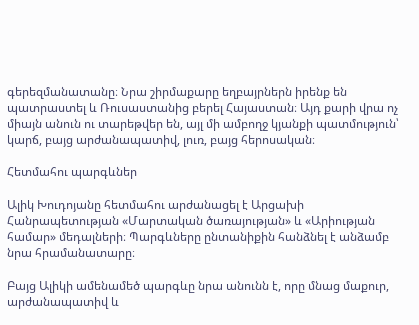գերեզմանատանը։ Նրա շիրմաքարը եղբայրներն իրենք են պատրաստել և Ռուսաստանից բերել Հայաստան։ Այդ քարի վրա ոչ միայն անուն ու տարեթվեր են, այլ մի ամբողջ կյանքի պատմություն՝ կարճ, բայց արժանապատիվ, լուռ, բայց հերոսական։

Հետմահու պարգևներ

Ալիկ Խուդոյանը հետմահու արժանացել է Արցախի Հանրապետության «Մարտական ծառայության» և «Արիության համար» մեդալների։ Պարգևները ընտանիքին հանձնել է անձամբ նրա հրամանատարը։

Բայց Ալիկի ամենամեծ պարգևը նրա անունն է, որը մնաց մաքուր, արժանապատիվ և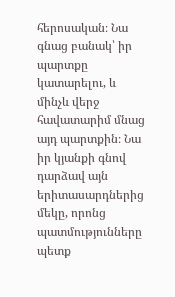հերոսական։ Նա գնաց բանակ՝ իր պարտքը կատարելու, և մինչև վերջ հավատարիմ մնաց այդ պարտքին։ Նա իր կյանքի գնով դարձավ այն երիտասարդներից մեկը, որոնց պատմությունները պետք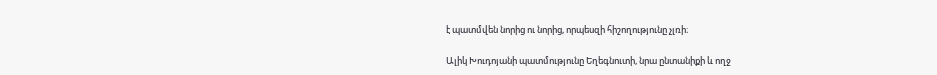է պատմվեն նորից ու նորից, որպեսզի հիշողությունը չլռի։

Ալիկ Խուդոյանի պատմությունը Եղեգնուտի, նրա ընտանիքի և ողջ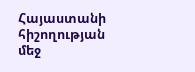Հայաստանի հիշողության մեջ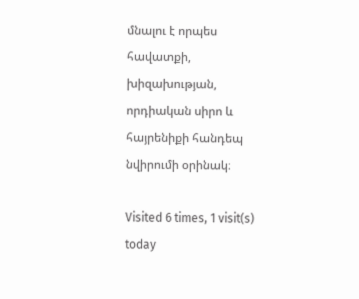մնալու է որպես հավատքի, խիզախության, որդիական սիրո և հայրենիքի հանդեպ նվիրումի օրինակ։

Visited 6 times, 1 visit(s) today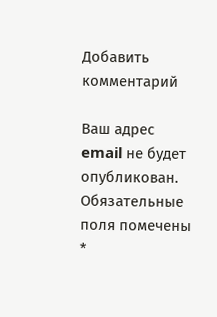Добавить комментарий

Ваш адрес email не будет опубликован. Обязательные поля помечены *